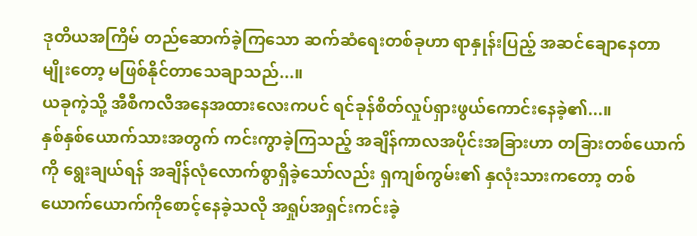ဒုတိယအကြိမ် တည်ဆောက်ခဲ့ကြသော ဆက်ဆံရေးတစ်ခုဟာ ရာနှုန်းပြည့် အဆင်ချောနေတာမျိုးတော့ မဖြစ်နိုင်တာသေချာသည်...။
ယခုကဲ့သို့ အီစီကလီအနေအထားလေးကပင် ရင်ခုန်စိတ်လှုပ်ရှားဖွယ်ကောင်းနေခဲ့၏...။
နှစ်နှစ်ယောက်သားအတွက် ကင်းကွာခဲ့ကြသည့် အချိန်ကာလအပိုင်းအခြားဟာ တခြားတစ်ယောက်ကို ရွေးချယ်ရန် အချိန်လုံလောက်စွာရှိခဲ့သော်လည်း ရှကျစ်ကွမ်း၏ နှလုံးသားကတော့ တစ်ယောက်ယောက်ကိုစောင့်နေခဲ့သလို အရှုပ်အရှင်းကင်းခဲ့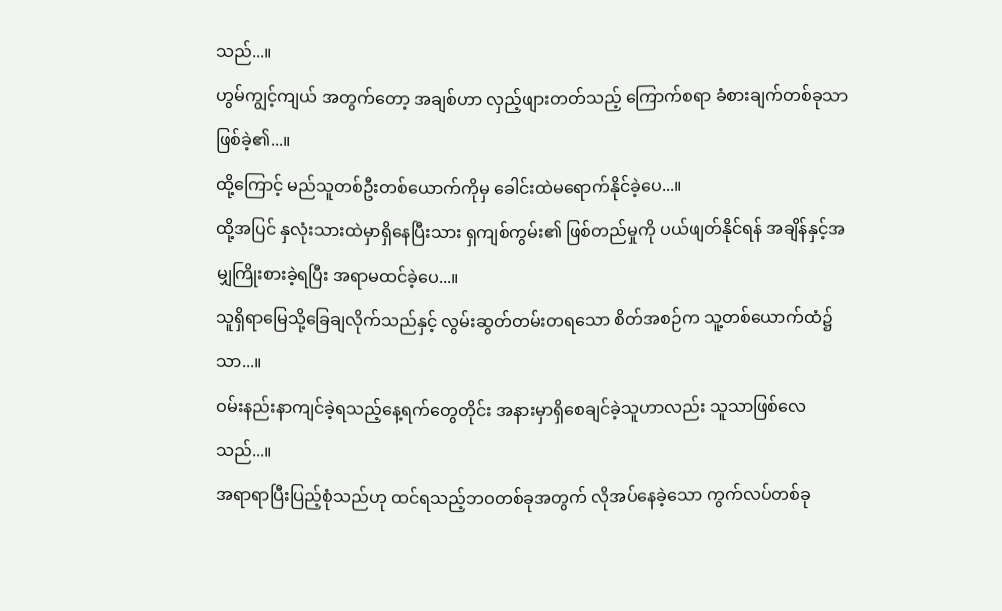သည်...။
ဟွမ်ကျွင့်ကျယ် အတွက်တော့ အချစ်ဟာ လှည့်ဖျားတတ်သည့် ကြောက်စရာ ခံစားချက်တစ်ခုသာဖြစ်ခဲ့၏...။
ထို့ကြောင့် မည်သူတစ်ဦးတစ်ယောက်ကိုမှ ခေါင်းထဲမရောက်နိုင်ခဲ့ပေ...။
ထို့အပြင် နှလုံးသားထဲမှာရှိနေပြီးသား ရှကျစ်ကွမ်း၏ ဖြစ်တည်မှုကို ပယ်ဖျတ်နိုင်ရန် အချိန်နှင့်အမျှကြိုးစားခဲ့ရပြီး အရာမထင်ခဲ့ပေ...။
သူရှိရာမြေသို့ခြေချလိုက်သည်နှင့် လွမ်းဆွတ်တမ်းတရသော စိတ်အစဉ်က သူ့တစ်ယောက်ထံ၌သာ...။
ဝမ်းနည်းနာကျင်ခဲ့ရသည့်နေ့ရက်တွေတိုင်း အနားမှာရှိစေချင်ခဲ့သူဟာလည်း သူသာဖြစ်လေသည်...။
အရာရာပြီးပြည့်စုံသည်ဟု ထင်ရသည့်ဘဝတစ်ခုအတွက် လိုအပ်နေခဲ့သော ကွက်လပ်တစ်ခု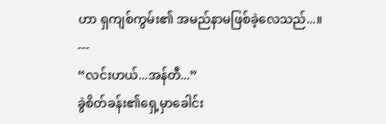ဟာ ရှကျစ်ကွမ်း၏ အမည်နာမဖြစ်ခဲ့လေသည်...။
---
“လင်းဟယ်...အန်တီ...”
ခွဲစိတ်ခန်း၏ရှေ့မှာခေါင်း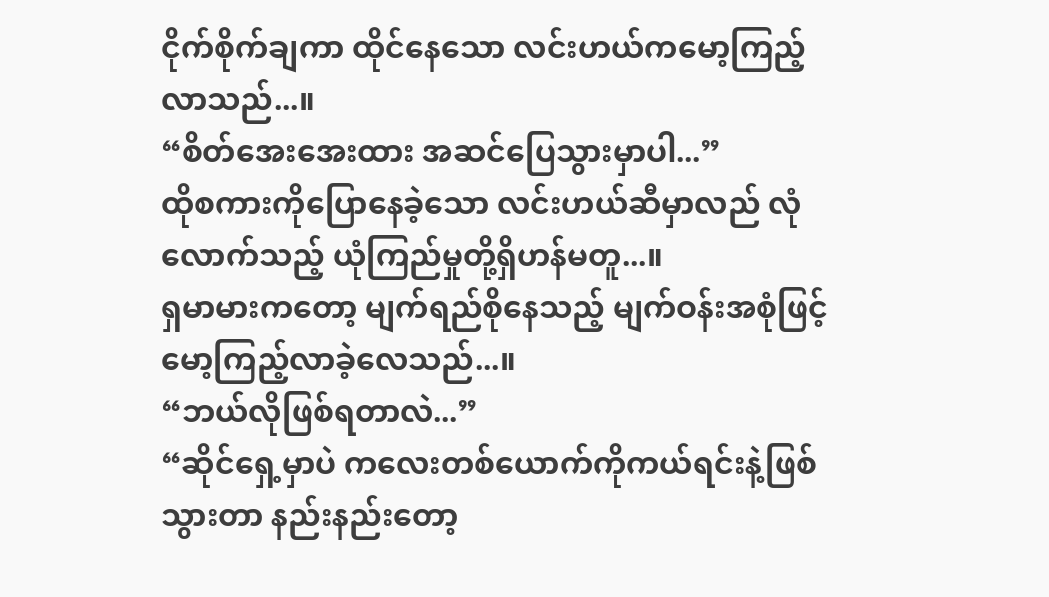ငိုက်စိုက်ချကာ ထိုင်နေသော လင်းဟယ်ကမော့ကြည့်လာသည်...။
“စိတ်အေးအေးထား အဆင်ပြေသွားမှာပါ...”
ထိုစကားကိုပြောနေခဲ့သော လင်းဟယ်ဆီမှာလည် လုံလောက်သည့် ယုံကြည်မှုတို့ရှိဟန်မတူ...။
ရှမာမားကတော့ မျက်ရည်စိုနေသည့် မျက်ဝန်းအစုံဖြင့်မော့ကြည့်လာခဲ့လေသည်...။
“ဘယ်လိုဖြစ်ရတာလဲ...”
“ဆိုင်ရှေ့မှာပဲ ကလေးတစ်ယောက်ကိုကယ်ရင်းနဲ့ဖြစ်သွားတာ နည်းနည်းတော့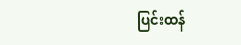ပြင်းထန်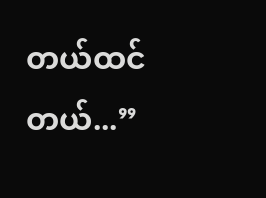တယ်ထင်တယ်...”